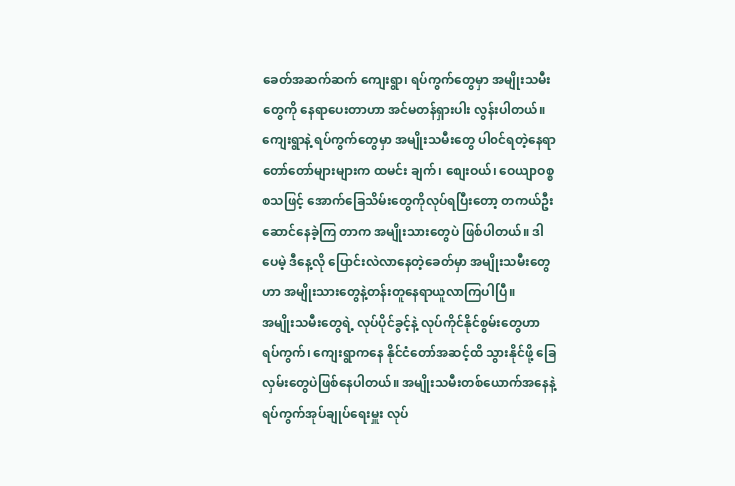ခေတ်အဆက်ဆက် ကျေးရွာ၊ ရပ်ကွက်တွေမှာ အမျိုးသမီးတွေကို နေရာပေးတာဟာ အင်မတန်ရှားပါး လွန်းပါတယ်။ ကျေးရွာနဲ့ ရပ်ကွက်တွေမှာ အမျိုးသမီးတွေ ပါ၀င်ရတဲ့နေရာ တော်တော်များများက ထမင်း ချက်၊ စျေးဝယ်၊ ဝေယျာဝစ္စ စသဖြင့် အောက်ခြေသိမ်းတွေကိုလုပ်ရပြီးတော့ တကယ်ဦးဆောင်နေခဲ့ကြ တာက အမျိုးသားတွေပဲ ဖြစ်ပါတယ်။ ဒါပေမဲ့ ဒီနေ့လို ပြောင်းလဲလာနေတဲ့ခေတ်မှာ အမျိုးသမီးတွေဟာ အမျိုးသားတွေနဲ့တန်းတူနေရာယူလာကြပါပြီ။
အမျိုးသမီးတွေရဲ့ လုပ်ပိုင်ခွင့်နဲ့ လုပ်ကိုင်နိုင်စွမ်းတွေဟာ ရပ်ကွက်၊ ကျေးရွာကနေ နိုင်ငံတော်အဆင့်ထိ သွားနိုင်ဖို့ ခြေလှမ်းတွေပဲဖြစ်နေပါတယ်။ အမျိုးသမီးတစ်ယောက်အနေနဲ့ ရပ်ကွက်အုပ်ချုပ်ရေးမှူး လုပ်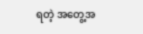ရတဲ့ အတွေ့အ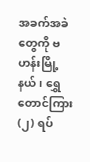အခက်အခဲတွေကို ဗဟန်းမြို့နယ်၊ ရွှေတောင်ကြား (၂) ရပ်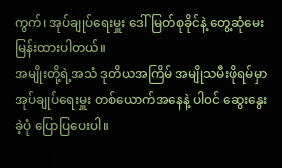ကွက်၊ အုပ်ချုပ်ရေးမှူး ဒေါ်မြတ်စုခိုင်နဲ့ တွေ့ဆုံမေးမြန်းထားပါတယ်။
အမျိုးတို့ရဲ့အသံ ဒုတိယအကြိမ် အမျိုသမီးဖိုရမ်မှာ အုပ်ချုပ်ရေးမှူး တစ်ယောက်အနေနဲ့ ပါ၀င် ဆွေးနွေးခဲ့ပုံ ပြောပြပေးပါ။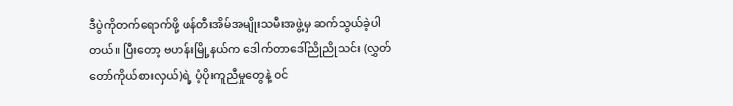ဒီပွဲကိုတက်ရောက်ဖို့ ဖန်တီးအိမ်အမျိုးသမီးအဖွဲ့မှ ဆက်သွယ်ခဲ့ပါတယ်။ ပြီးတော့ ဗဟန်းမြို့နယ်က ဒေါက်တာဒေါ်ညိုညိုသင်း (လွှတ်တော်ကိုယ်စားလှယ်)ရဲ့ ပံ့ပိုးကူညီမှုတွေနဲ့ ၀င်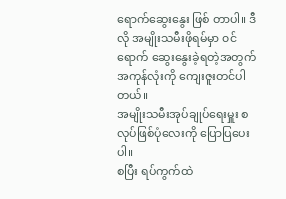ရောက်ဆွေးနွေး ဖြစ် တာပါ။ ဒီလို အမျိုးသမီးဖိုရမ်မှာ ၀င်ရောက် ဆွေးနွေးခဲ့ရတဲ့အတွက် အကုန်လုံးကို ကျေးဇူးတင်ပါတယ်။
အမျိုးသမီးအုပ်ချုပ်ရေးမှူး စလုပ်ဖြစ်ပုံလေးကို ပြောပြပေးပါ။
စပြီး ရပ်ကွက်ထဲ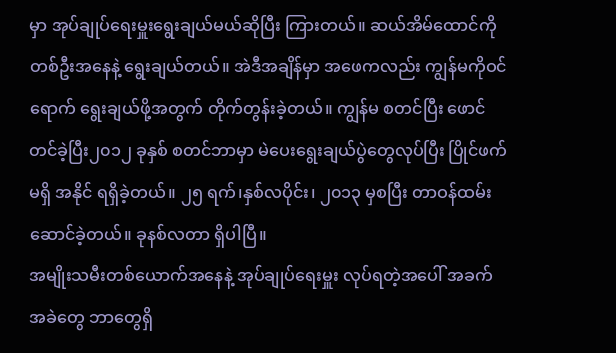မှာ အုပ်ချုပ်ရေးမှူးရွေးချယ်မယ်ဆိုပြီး ကြားတယ်။ ဆယ်အိမ်ထောင်ကို တစ်ဦးအနေနဲ့ ရွေးချယ်တယ်။ အဲဒီအချိန်မှာ အဖေကလည်း ကျွန်မကိုဝင်ရောက် ရွေးချယ်ဖို့အတွက် တိုက်တွန်းခဲ့တယ်။ ကျွန်မ စတင်ပြီး ဖောင်တင်ခဲ့ပြီး၂၀၁၂ ခုနှစ် စတင်ဘာမှာ မဲပေးရွေးချယ်ပွဲတွေလုပ်ပြီး ပြိုင်ဖက်မရှိ အနိုင် ရရှိခဲ့တယ်။ ၂၅ ရက်၊နှစ်လပိုင်း၊ ၂၀၁၃ မှစပြီး တာဝန်ထမ်းဆောင်ခဲ့တယ်။ ခုနစ်လတာ ရှိပါပြီ။
အမျိုးသမီးတစ်ယောက်အနေနဲ့ အုပ်ချုပ်ရေးမှူး လုပ်ရတဲ့အပေါ် အခက်အခဲတွေ ဘာတွေရှိ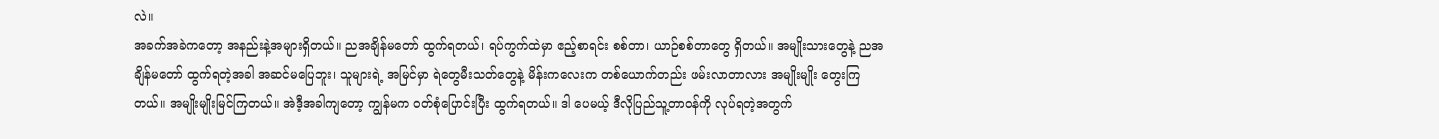လဲ။
အခက်အခဲကတော့ အနည်းနဲ့အများရှိတယ်။ ညအချိန်မတော် ထွက်ရတယ်၊ ရပ်ကွက်ထဲမှာ ဧည့်စာရင်း စစ်တာ၊ ယာဉ်စစ်တာတွေ ရှိတယ်။ အမျိုးသားတွေနဲ့ ညအချိန်မတော် ထွက်ရတဲ့အခါ အဆင်မပြေဘူး၊ သူများရဲ့ အမြင်မှာ ရဲတွေမီးသတ်တွေနဲ့ မိန်းကလေးက တစ်ယောက်တည်း ဖမ်းလာတာလား အမျိုးမျိုး တွေးကြတယ်။ အမျိုးမျိုးမြင်ကြတယ်။ အဲဒီ့အခါကျတော့ ကျွန်မက ၀တ်စုံပြောင်းပြီး ထွက်ရတယ်။ ဒါ ပေမယ့် ဒီလိုပြည်သူ့တာဝန်ကို လုပ်ရတဲ့အတွက်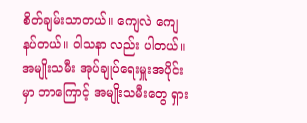စိတ်ချမ်းသာတယ်။ ကျေလဲ ကျေနပ်တယ်။ ၀ါသနာ လည်း ပါတယ်။
အမျိုးသမီး အုပ်ချုပ်ရေးမှူးအပိုင်းမှာ ဘာကြောင့် အမျိုးသမီးတွေ ရှား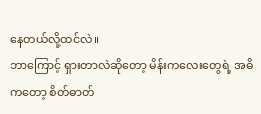နေတယ်လို့ထင်လဲ။
ဘာကြောင့် ရှားတာလဲဆိုတော့ မိန်းကလေးတွေရဲ့ အဓိကတော့ စိတ်ဓာတ်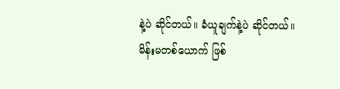နဲ့ပဲ ဆိုင်တယ်။ ခံယူချက်နဲ့ပဲ ဆိုင်တယ်။ မိန်းမတစ်ယောက် ဖြစ်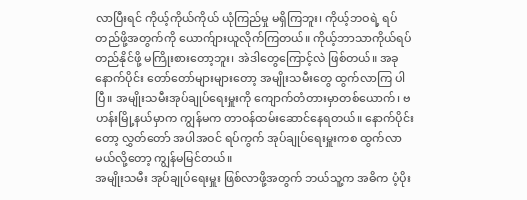လာပြီးရင် ကိုယ့်ကိုယ်ကိုယ် ယုံကြည်မှု မရှိကြဘူး၊ ကိုယ့်ဘဝရဲ့ ရပ် တည်ဖို့အတွက်ကို ယောက်ျားယူလိုက်ကြတယ်။ ကိုယ့်ဘာသာကိုယ်ရပ်တည်နိုင်ဖို့ မကြိုးစားတော့ဘူး၊ အဲဒါတွေကြောင့်လဲ ဖြစ်တယ်။ အခုနောက်ပိုင်း တော်တော်များများတော့ အမျိုးသမီးတွေ ထွက်လာကြ ပါပြီ။ အမျိုးသမီးအုပ်ချုပ်ရေးမှူးကို ကျောက်တံတားမှာတစ်ယောက်၊ ဗဟန်းမြို့နယ်မှာက ကျွန်မက တာဝန်ထမ်းဆောင်နေရတယ်။ နောက်ပိုင်းတော့ လွှတ်တော် အပါအဝင် ရပ်ကွက် အုပ်ချုပ်ရေးမှူးကစ ထွက်လာမယ်လို့တော့ ကျွန်မမြင်တယ်။
အမျိုးသမီး အုပ်ချုပ်ရေးမှူး ဖြစ်လာဖို့အတွက် ဘယ်သူ့က အဓိက ပံ့ပိုး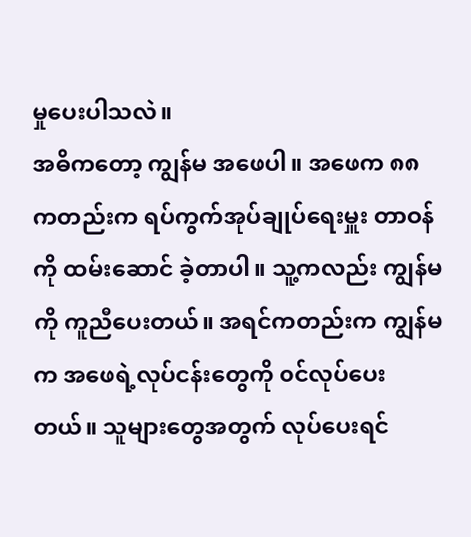မှုပေးပါသလဲ။
အဓိကတော့ ကျွန်မ အဖေပါ။ အဖေက ၈၈ ကတည်းက ရပ်ကွက်အုပ်ချုပ်ရေးမှူး တာဝန်ကို ထမ်းဆောင် ခဲ့တာပါ။ သူ့ကလည်း ကျွန်မကို ကူညီပေးတယ်။ အရင်ကတည်းက ကျွန်မက အဖေရဲ့လုပ်ငန်းတွေကို ၀င်လုပ်ပေးတယ်။ သူများတွေအတွက် လုပ်ပေးရင်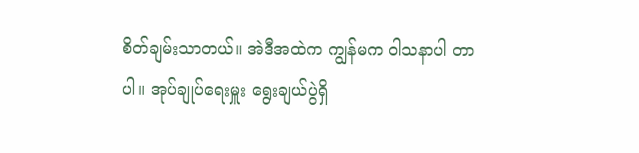စိတ်ချမ်းသာတယ်။ အဲဒီအထဲက ကျွန်မက ၀ါသနာပါ တာပါ။ အုပ်ချုပ်ရေးမှူး ရွေးချယ်ပွဲရှိ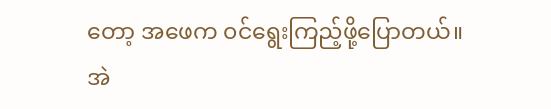တော့ အဖေက ၀င်ရွေးကြည့်ဖို့ပြောတယ်။ အဲ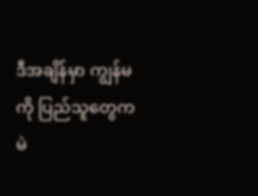ဒီအချိန်မှာ ကျွန်မကို ပြည်သူတွေက မဲ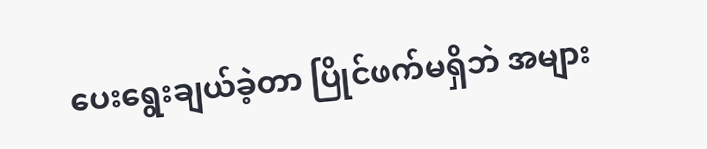ပေးရွေးချယ်ခဲ့တာ ပြိုင်ဖက်မရှိဘဲ အများ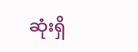ဆုံးရှိ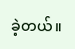ခဲ့တယ်။